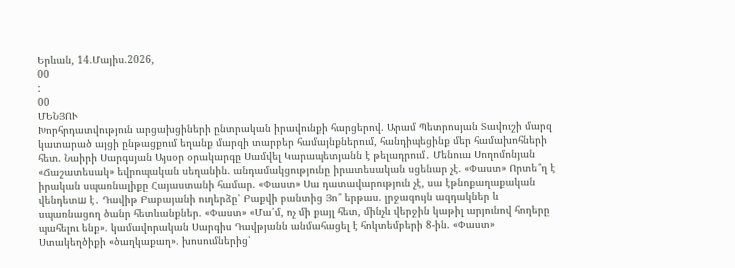Երևան, 14.Մայիս.2026,
00
:
00
ՄԵՆՅՈՒ
Խորհրդատվություն արցախցիների ընտրական իրավունքի հարցերով. Արամ Պետրոսյան Տավուշի մարզ կատարած այցի ընթացքում եղանք մարզի տարբեր համայնքներում, հանդիպեցինք մեր համախոհների հետ. Նաիրի Սարգսյան Այսօր օրակարգը Սամվել Կարապետյանն է թելադրում․ Մենուա Սողոմոնյան «Ճաշատեսակ» եվրոպական սեղանին. անդամակցությունը իրատեսական սցենար չէ. «Փաստ» Որտե՞ղ է իրական սպառնալիքը Հայաստանի համար. «Փաստ» Սա դատավարություն չէ, սա էթնոքաղաքական վենդետш է․ Դավիթ Բաբայանի ուղերձը՝ Բաքվի բանտից Յո՞ երթաս. լրջագույն ազդակներ և սպառնացող ծանր հետևանքներ. «Փաստ» «Մա՛մ, ոչ մի քայլ հետ, մինչև վերջին կաթիլ արյունով հողերը պահելու ենք». կամավորական Սարգիս Դավթյանն անմահացել է հոկտեմբերի 8-ին. «Փաստ» Ստակեղծիքի «ծաղկաքաղ». խոսումներից՝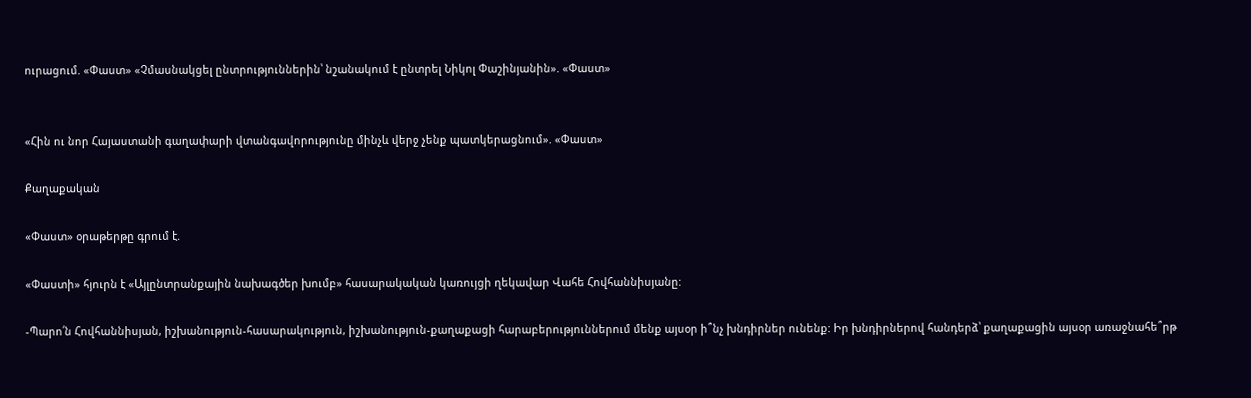ուրացում. «Փաստ» «Չմասնակցել ընտրություններին՝ նշանակում է ընտրել Նիկոլ Փաշինյանին». «Փաստ»


«Հին ու նոր Հայաստանի գաղափարի վտանգավորությունը մինչև վերջ չենք պատկերացնում». «Փաստ»

Քաղաքական

«Փաստ» օրաթերթը գրում է.

«Փաստի» հյուրն է «Այլընտրանքային նախագծեր խումբ» հասարակական կառույցի ղեկավար Վահե Հովհաննիսյանը:

-Պարո՛ն Հովհաննիսյան, իշխանություն-հասարակություն, իշխանություն-քաղաքացի հարաբերություններում մենք այսօր ի՞նչ խնդիրներ ունենք: Իր խնդիրներով հանդերձ՝ քաղաքացին այսօր առաջնահե՞րթ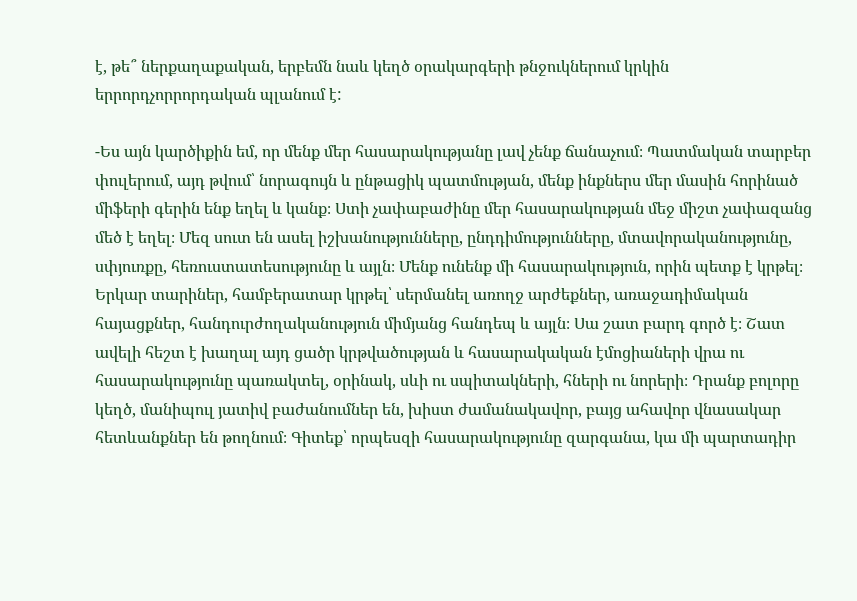է, թե՞ ներքաղաքական, երբեմն նաև կեղծ օրակարգերի թնջուկներում կրկին երրորդչորրորդական պլանում է:

-Ես այն կարծիքին եմ, որ մենք մեր հասարակությանը լավ չենք ճանաչում։ Պատմական տարբեր փուլերում, այդ թվում՝ նորագույն և ընթացիկ պատմության, մենք ինքներս մեր մասին հորինած միֆերի գերին ենք եղել և կանք։ Ստի չափաբաժինը մեր հասարակության մեջ միշտ չափազանց մեծ է եղել։ Մեզ սուտ են ասել իշխանությունները, ընդդիմությունները, մտավորականությունը, սփյուռքը, հեռուստատեսությունը և այլն։ Մենք ունենք մի հասարակություն, որին պետք է կրթել։ Երկար տարիներ, համբերատար կրթել՝ սերմանել առողջ արժեքներ, առաջադիմական հայացքներ, հանդուրժողականություն միմյանց հանդեպ և այլն։ Սա շատ բարդ գործ է։ Շատ ավելի հեշտ է խաղալ այդ ցածր կրթվածության և հասարակական էմոցիաների վրա ու հասարակությունը պառակտել, օրինակ, սևի ու սպիտակների, հների ու նորերի։ Դրանք բոլորը կեղծ, մանիպուլ յատիվ բաժանումներ են, խիստ ժամանակավոր, բայց ահավոր վնասակար հետևանքներ են թողնում։ Գիտեք՝ որպեսզի հասարակությունը զարգանա, կա մի պարտադիր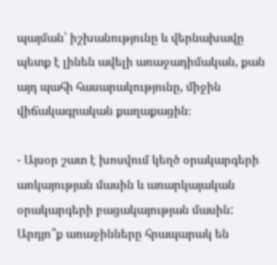պայման՝ իշխանությունը և վերնախավը պետք է լինեն ավելի առաջադիմական, քան այդ պահի հասարակությունը, միջին վիճակագրական քաղաքացին։

- Այսօր շատ է խոսվում կեղծ օրակարգերի առկայության մասին և առարկայական օրակարգերի բացակայության մասին: Արդյո՞ք առաջինները հրապարակ են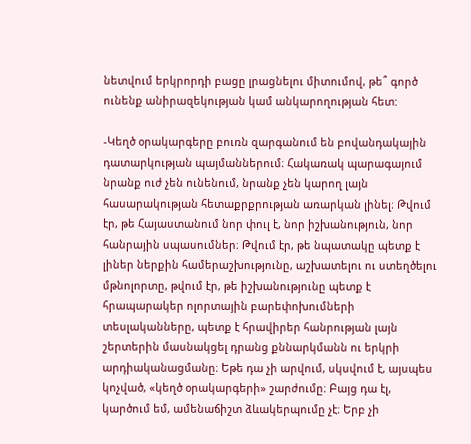նետվում երկրորդի բացը լրացնելու միտումով, թե՞ գործ ունենք անիրազեկության կամ անկարողության հետ:

-Կեղծ օրակարգերը բուռն զարգանում են բովանդակային դատարկության պայմաններում։ Հակառակ պարագայում նրանք ուժ չեն ունենում, նրանք չեն կարող լայն հասարակության հետաքրքրության առարկան լինել։ Թվում էր, թե Հայաստանում նոր փուլ է, նոր իշխանություն, նոր հանրային սպասումներ։ Թվում էր, թե նպատակը պետք է լիներ ներքին համերաշխությունը, աշխատելու ու ստեղծելու մթնոլորտը, թվում էր, թե իշխանությունը պետք է հրապարակեր ոլորտային բարեփոխումների տեսլականները, պետք է հրավիրեր հանրության լայն շերտերին մասնակցել դրանց քննարկմանն ու երկրի արդիականացմանը։ Եթե դա չի արվում, սկսվում է, այսպես կոչված, «կեղծ օրակարգերի» շարժումը։ Բայց դա էլ, կարծում եմ, ամենաճիշտ ձևակերպումը չէ։ Երբ չի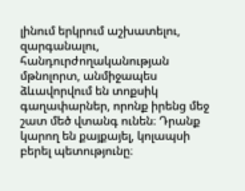լինում երկրում աշխատելու, զարգանալու, հանդուրժողականության մթնոլորտ, անմիջապես ձևավորվում են տոքսիկ գաղափարներ, որոնք իրենց մեջ շատ մեծ վտանգ ունեն։ Դրանք կարող են քայքայել, կոլապսի բերել պետությունը։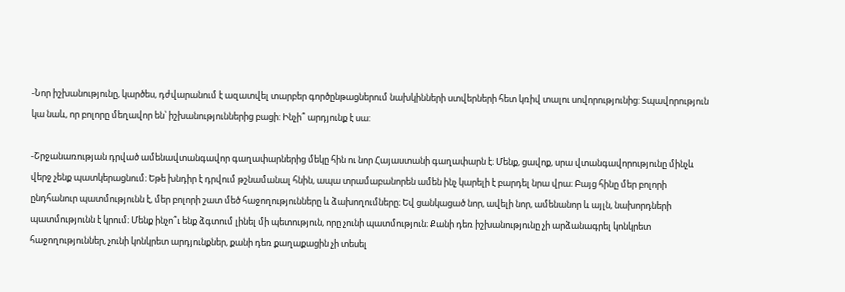-Նոր իշխանությունը, կարծես, դժվարանում է ազատվել տարբեր գործընթացներում նախկինների ստվերների հետ կռիվ տալու սովորությունից: Տպավորություն կա նաև, որ բոլորը մեղավոր են՝ իշխանություններից բացի: Ինչի՞ արդյունք է սա:

-Շրջանառության դրված ամենավտանգավոր գաղափարներից մեկը հին ու նոր Հայաստանի գաղափարն է։ Մենք, ցավոք, սրա վտանգավորությունը մինչև վերջ չենք պատկերացնում։ Եթե խնդիր է դրվում թշնամանալ հնին, ապա տրամաբանորեն ամեն ինչ կարելի է բարդել նրա վրա։ Բայց հինը մեր բոլորի ընդհանուր պատմությունն է, մեր բոլորի շատ մեծ հաջողությունները և ձախողումները։ Եվ ցանկացած նոր, ավելի նոր, ամենանոր և այլն, նախորդների պատմությունն է կրում։ Մենք ինչո՞ւ ենք ձգտում լինել մի պետություն, որը չունի պատմություն։ Քանի դեռ իշխանությունը չի արձանագրել կոնկրետ հաջողություններ, չունի կոնկրետ արդյունքներ, քանի դեռ քաղաքացին չի տեսել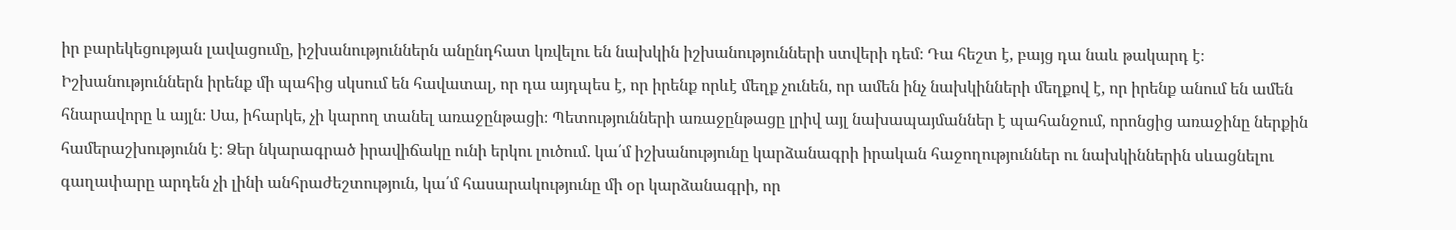իր բարեկեցության լավացումը, իշխանություններն անընդհատ կռվելու են նախկին իշխանությունների ստվերի դեմ։ Դա հեշտ է, բայց դա նաև թակարդ է։ Իշխանություններն իրենք մի պահից սկսում են հավատալ, որ դա այդպես է, որ իրենք որևէ մեղք չունեն, որ ամեն ինչ նախկինների մեղքով է, որ իրենք անում են ամեն հնարավորը և այլն։ Սա, իհարկե, չի կարող տանել առաջընթացի։ Պետությունների առաջընթացը լրիվ այլ նախապայմաններ է պահանջում, որոնցից առաջինը ներքին համերաշխությունն է։ Ձեր նկարագրած իրավիճակը ունի երկու լուծում. կա՛մ իշխանությունը կարձանագրի իրական հաջողություններ ու նախկիններին սևացնելու գաղափարը արդեն չի լինի անհրաժեշտություն, կա՛մ հասարակությունը մի օր կարձանագրի, որ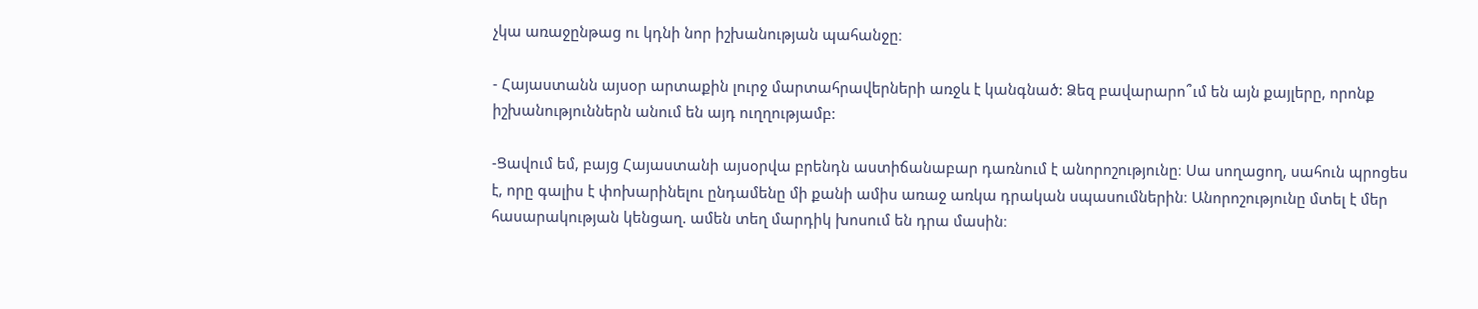չկա առաջընթաց ու կդնի նոր իշխանության պահանջը։

- Հայաստանն այսօր արտաքին լուրջ մարտահրավերների առջև է կանգնած: Ձեզ բավարարո՞ւմ են այն քայլերը, որոնք իշխանություններն անում են այդ ուղղությամբ:

-Ցավում եմ, բայց Հայաստանի այսօրվա բրենդն աստիճանաբար դառնում է անորոշությունը։ Սա սողացող, սահուն պրոցես է, որը գալիս է փոխարինելու ընդամենը մի քանի ամիս առաջ առկա դրական սպասումներին։ Անորոշությունը մտել է մեր հասարակության կենցաղ. ամեն տեղ մարդիկ խոսում են դրա մասին։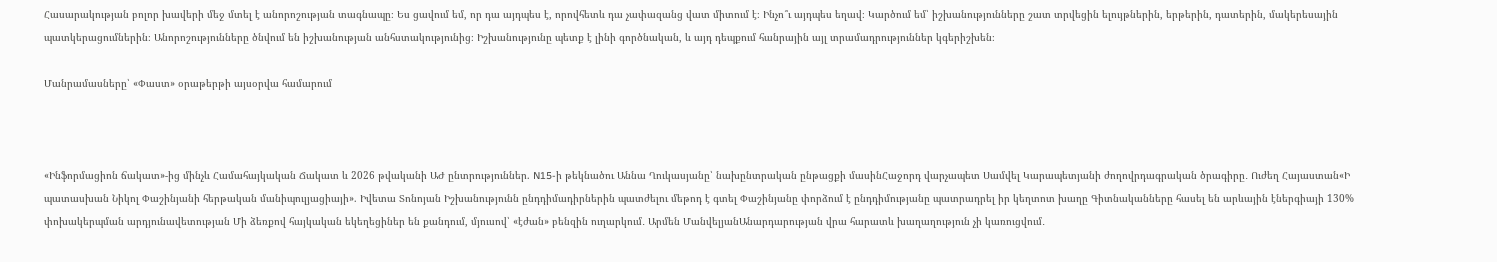Հասարակության բոլոր խավերի մեջ մտել է անորոշության տագնապը։ Ես ցավում եմ, որ դա այդպես է, որովհետև դա չափազանց վատ միտում է։ Ինչո՞ւ այդպես եղավ։ Կարծում եմ՝ իշխանությունները շատ տրվեցին ելույթներին, երթերին, դատերին, մակերեսային պատկերացումներին։ Անորոշությունները ծնվում են իշխանության անհստակությունից։ Իշխանությունը պետք է լինի գործնական, և այդ դեպքում հանրային այլ տրամադրություններ կգերիշխեն։

Մանրամասները՝ «Փաստ» օրաթերթի այսօրվա համարում



«Ինֆորմացիոն ճակատ»-ից մինչև Համահայկական Ճակատ և 2026 թվականի ԱԺ ընտրություններ. N15-ի թեկնածու Աննա Ղուկասյանը՝ նախընտրական ընթացքի մասինՀաջորդ վարչապետ Սամվել Կարապետյանի ժողովրդագրական ծրագիրը․ Ուժեղ Հայաստան«Ի պատասխան Նիկոլ Փաշինյանի հերթական մանիպուլյացիայի». Իվետա Տոնոյան Իշխանությունն ընդդիմադիրներին պատժելու մեթոդ է գտել Փաշինյանը փորձում է ընդդիմությանը պատրադրել իր կեղտոտ խաղը Գիտնականները հասել են արևային էներգիայի 130% փոխակերպման արդյունավետության Մի ձեռքով հայկական եկեղեցիներ են քանդում, մյուսով՝ «էժան» բենզին ուղարկում․ Արմեն ՄանվելյանԱնարդարության վրա հարատև խաղաղություն չի կառուցվում․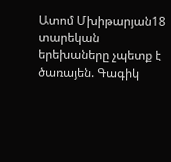Ատոմ Մխիթարյան18 տարեկան երեխաները չպետք է ծառայեն. Գագիկ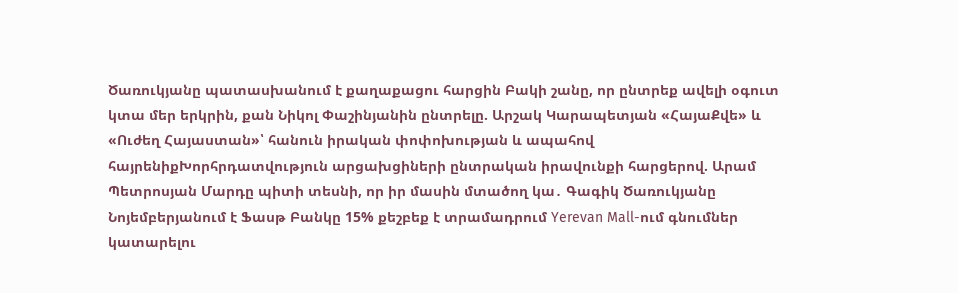Ծառուկյանը պատասխանում է քաղաքացու հարցին Բակի շանը, որ ընտրեք ավելի օգուտ կտա մեր երկրին, քան Նիկոլ Փաշինյանին ընտրելը. Արշակ Կարապետյան «ՀայաՔվե» և «Ուժեղ Հայաստան»՝ հանուն իրական փոփոխության և ապահով հայրենիքԽորհրդատվություն արցախցիների ընտրական իրավունքի հարցերով. Արամ Պետրոսյան Մարդը պիտի տեսնի, որ իր մասին մտածող կա․ Գագիկ Ծառուկյանը Նոյեմբերյանում է Ֆասթ Բանկը 15% քեշբեք է տրամադրում Yerevan Mall-ում գնումներ կատարելու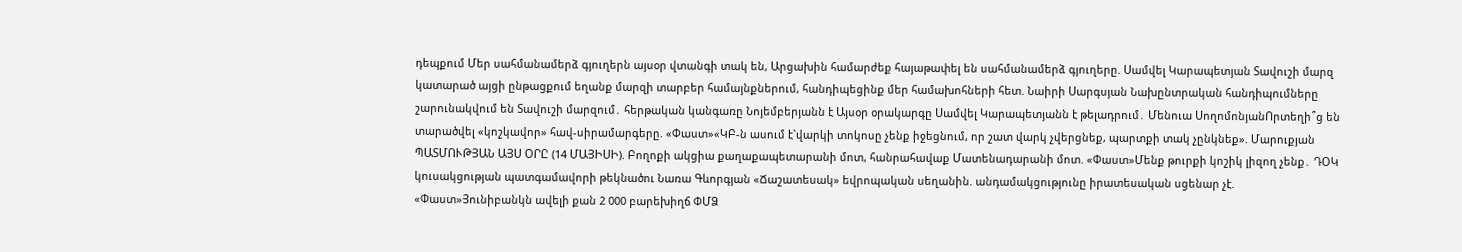դեպքում Մեր սահմանամերձ գյուղերն այսօր վտանգի տակ են, Արցախին համարժեք հայաթափել են սահմանամերձ գյուղերը. Սամվել Կարապետյան Տավուշի մարզ կատարած այցի ընթացքում եղանք մարզի տարբեր համայնքներում, հանդիպեցինք մեր համախոհների հետ. Նաիրի Սարգսյան Նախընտրական հանդիպումները շարունակվում են Տավուշի մարզում․ հերթական կանգառը Նոյեմբերյանն է Այսօր օրակարգը Սամվել Կարապետյանն է թելադրում․ Մենուա ՍողոմոնյանՈրտեղի՞ց են տարածվել «կոշկավոր» հավ-սիրամարգերը. «Փաստ»«ԿԲ-ն ասում է`վարկի տոկոսը չենք իջեցնում, որ շատ վարկ չվերցնեք, պարտքի տակ չընկնեք». Մարուքյան ՊԱՏՄՈՒԹՅԱՆ ԱՅՍ ՕՐԸ (14 ՄԱՅԻՍԻ). Բողոքի ակցիա քաղաքապետարանի մոտ, հանրահավաք Մատենադարանի մոտ. «Փաստ»Մենք թուրքի կոշիկ լիզող չենք․ ԴՕԿ կուսակցության պատգամավորի թեկնածու Նառա Գևորգյան «Ճաշատեսակ» եվրոպական սեղանին. անդամակցությունը իրատեսական սցենար չէ. «Փաստ»Յունիբանկն ավելի քան 2 000 բարեխիղճ ՓՄՁ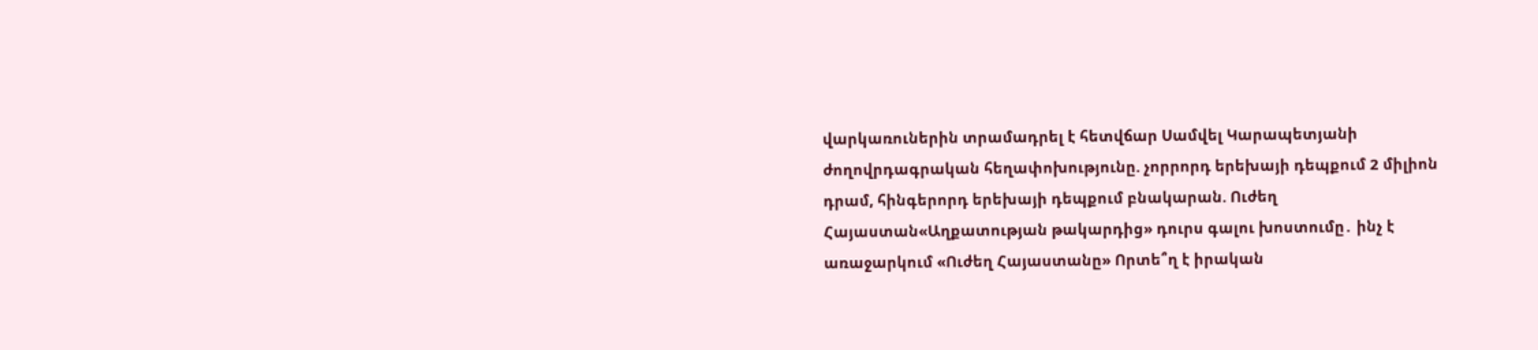վարկառուներին տրամադրել է հետվճար Սամվել Կարապետյանի ժողովրդագրական հեղափոխությունը. չորրորդ երեխայի դեպքում 2 միլիոն դրամ, հինգերորդ երեխայի դեպքում բնակարան. Ուժեղ Հայաստան«Աղքատության թակարդից» դուրս գալու խոստումը․ ինչ է առաջարկում «Ուժեղ Հայաստանը» Որտե՞ղ է իրական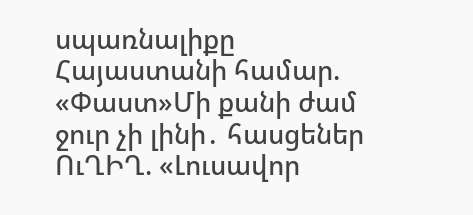սպառնալիքը Հայաստանի համար. «Փաստ»Մի քանի ժամ ջուր չի լինի․ հասցեներ ՈւՂԻՂ. «Լուսավոր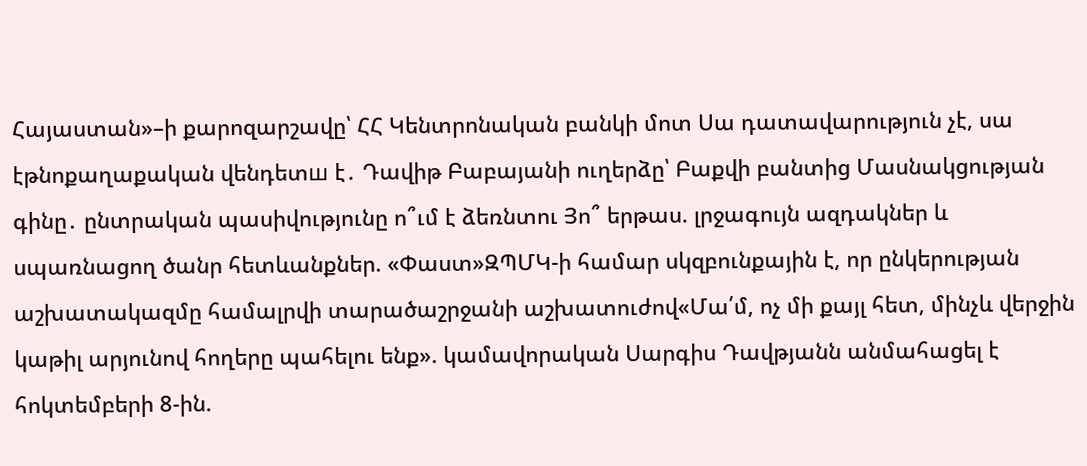Հայաստան»–ի քարոզարշավը՝ ՀՀ Կենտրոնական բանկի մոտ Սա դատավարություն չէ, սա էթնոքաղաքական վենդետш է․ Դավիթ Բաբայանի ուղերձը՝ Բաքվի բանտից Մասնակցության գինը․ ընտրական պասիվությունը ո՞ւմ է ձեռնտու Յո՞ երթաս. լրջագույն ազդակներ և սպառնացող ծանր հետևանքներ. «Փաստ»ԶՊՄԿ-ի համար սկզբունքային է, որ ընկերության աշխատակազմը համալրվի տարածաշրջանի աշխատուժով«Մա՛մ, ոչ մի քայլ հետ, մինչև վերջին կաթիլ արյունով հողերը պահելու ենք». կամավորական Սարգիս Դավթյանն անմահացել է հոկտեմբերի 8-ին.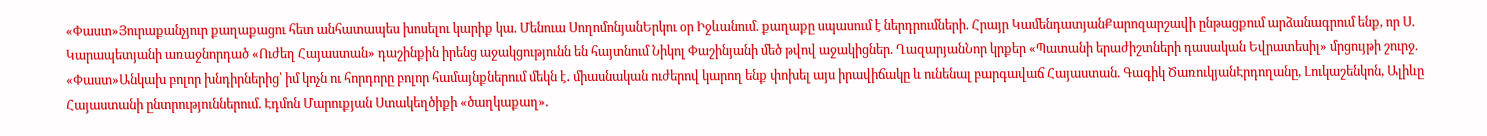«Փաստ»Յուրաքանչյուր քաղաքացու հետ անհատապես խոսելու կարիք կա. Մենուա ՍողոմոնյանԵրկու օր Իջևանում. քաղաքը սպասում է ներդրումների. Հրայր ԿամենդատյանՔարոզարշավի ընթացքում արձանագրում ենք, որ Ս. Կարապետյանի առաջնորդած «Ուժեղ Հայաստան» դաշինքին իրենց աջակցությունն են հայտնում Նիկոլ Փաշինյանի մեծ թվով աջակիցներ. ՂազարյանՆոր կրքեր «Պատանի երաժիշտների դասական Եվրատեսիլ» մրցույթի շուրջ. «Փաստ»Անկախ բոլոր խնդիրներից՝ իմ կոչն ու հորդորը բոլոր համայնքներում մեկն է․ միասնական ուժերով կարող ենք փոխել այս իրավիճակը և ունենալ բարգավաճ Հայաստան. Գագիկ ԾառուկյանԷրդողանը, Լուկաշենկոն, Ալիևը Հայաստանի ընտրություններում. Էդմոն Մարուքյան Ստակեղծիքի «ծաղկաքաղ».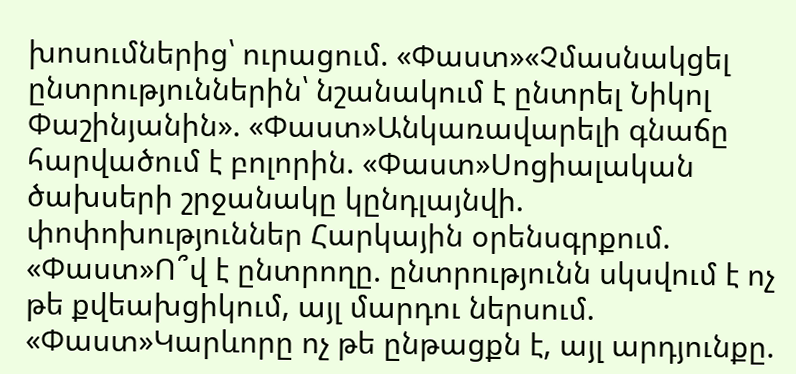խոսումներից՝ ուրացում. «Փաստ»«Չմասնակցել ընտրություններին՝ նշանակում է ընտրել Նիկոլ Փաշինյանին». «Փաստ»Անկառավարելի գնաճը հարվածում է բոլորին. «Փաստ»Սոցիալական ծախսերի շրջանակը կընդլայնվի. փոփոխություններ Հարկային օրենսգրքում. «Փաստ»Ո՞վ է ընտրողը. ընտրությունն սկսվում է ոչ թե քվեախցիկում, այլ մարդու ներսում. «Փաստ»Կարևորը ոչ թե ընթացքն է, այլ արդյունքը.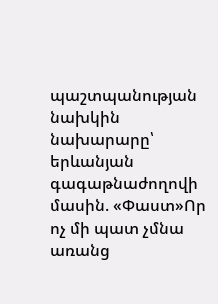պաշտպանության նախկին նախարարը՝ երևանյան գագաթնաժողովի մասին. «Փաստ»Որ ոչ մի պատ չմնա առանց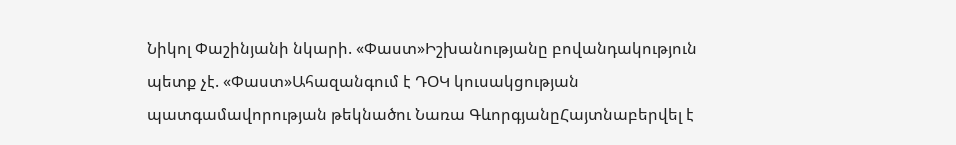Նիկոլ Փաշինյանի նկարի. «Փաստ»Իշխանությանը բովանդակություն պետք չէ. «Փաստ»Ահազանգում է ԴՕԿ կուսակցության պատգամավորության թեկնածու Նառա ԳևորգյանըՀայտնաբերվել է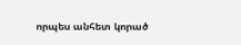որպես անհետ կորած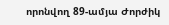որոնվող 89-ամյա Ժորժիկ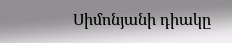Սիմոնյանի դիակը